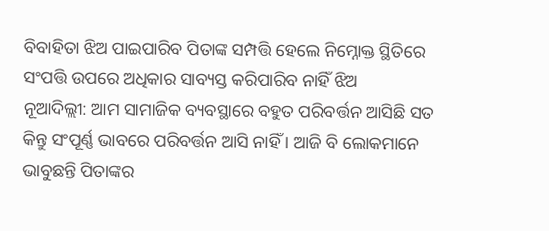ବିବାହିତା ଝିଅ ପାଇପାରିବ ପିତାଙ୍କ ସମ୍ପତ୍ତି ହେଲେ ନିମ୍ନୋକ୍ତ ସ୍ଥିତିରେ ସଂପତ୍ତି ଉପରେ ଅଧିକାର ସାବ୍ୟସ୍ତ କରିପାରିବ ନାହିଁ ଝିଅ
ନୂଆଦିଲ୍ଲୀ: ଆମ ସାମାଜିକ ବ୍ୟବସ୍ଥାରେ ବହୁତ ପରିବର୍ତ୍ତନ ଆସିଛି ସତ କିନ୍ତୁ ସଂପୂର୍ଣ୍ଣ ଭାବରେ ପରିବର୍ତ୍ତନ ଆସି ନାହିଁ । ଆଜି ବି ଲୋକମାନେ ଭାବୁଛନ୍ତି ପିତାଙ୍କର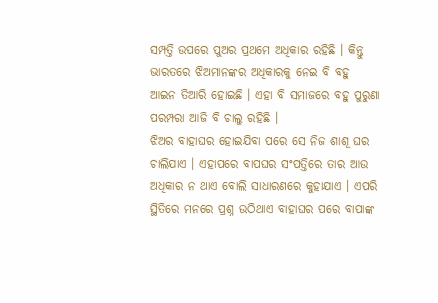ସମ୍ପତ୍ତି ଉପରେ ପୁଅର ପ୍ରଥମେ ଅଧିକାର ରହିଛି । କିନ୍ତୁ ଭାରତରେ ଝିଅମାନଙ୍କର ଅଧିକାରକୁ ନେଇ ବି ବହୁ ଆଇନ ତିଆରି ହୋଇଛି । ଏହା ବି ସମାଜରେ ବହୁ ପୁରୁଣା ପରମ୍ପରା ଆଜି ବି ଚାଲୁ ରହିଛି ।
ଝିଅର ବାହାଘର ହୋଇଯିବା ପରେ ସେ ନିଜ ଶାଶୂ ଘର ଚାଲିଯାଏ । ଏହାପରେ ବାପଘର ସଂପତ୍ତିରେ ତାର ଆଉ ଅଧିକାର ନ ଥାଏ ବୋଲି ସାଧାରଣରେ କୁହାଯାଏ । ଏପରି ସ୍ଥିତିରେ ମନରେ ପ୍ରଶ୍ନ ଉଠିଥାଏ ବାହାଘର ପରେ ବାପାଙ୍କ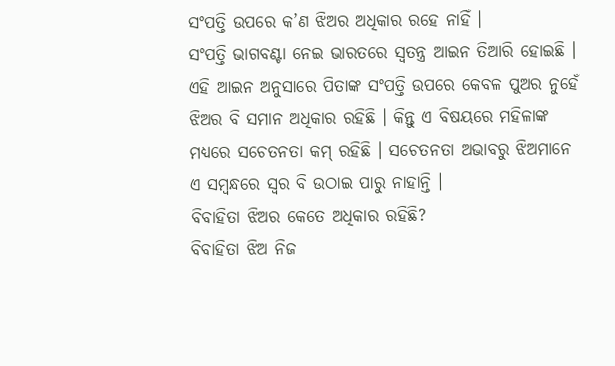ସଂପତ୍ତି ଉପରେ କ’ଣ ଝିଅର ଅଧିକାର ରହେ ନାହିଁ ।
ସଂପତ୍ତି ଭାଗବଣ୍ଟା ନେଇ ଭାରତରେ ସ୍ୱତନ୍ତ୍ର ଆଇନ ତିଆରି ହୋଇଛି । ଏହି ଆଇନ ଅନୁସାରେ ପିତାଙ୍କ ସଂପତ୍ତି ଉପରେ କେବଳ ପୁଅର ନୁହେଁ ଝିଅର ବି ସମାନ ଅଧିକାର ରହିଛି । କିନ୍ତୁ ଏ ବିଷୟରେ ମହିଳାଙ୍କ ମଧ୍ୟରେ ସଚେତନତା କମ୍ ରହିଛି । ସଚେତନତା ଅଭାବରୁ ଝିଅମାନେ ଏ ସମ୍ବନ୍ଧରେ ସ୍ୱର ବି ଉଠାଇ ପାରୁ ନାହାନ୍ତି ।
ବିବାହିତା ଝିଅର କେତେ ଅଧିକାର ରହିଛି?
ବିବାହିତା ଝିଅ ନିଜ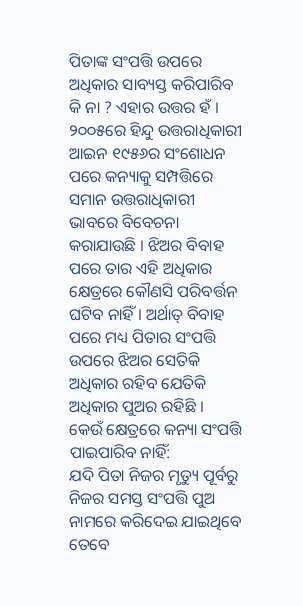ପିତାଙ୍କ ସଂପତ୍ତି ଉପରେ ଅଧିକାର ସାବ୍ୟସ୍ତ କରିପାରିବ କି ନା ? ଏହାର ଉତ୍ତର ହଁ । ୨୦୦୫ରେ ହିନ୍ଦୁ ଉତ୍ତରାଧିକାରୀ ଆଇନ ୧୯୫୬ର ସଂଶୋଧନ ପରେ କନ୍ୟାକୁ ସମ୍ପତ୍ତିରେ ସମାନ ଉତ୍ତରାଧିକାରୀ ଭାବରେ ବିବେଚନା କରାଯାଉଛି । ଝିଅର ବିବାହ ପରେ ତାର ଏହି ଅଧିକାର କ୍ଷେତ୍ରରେ କୌଣସି ପରିବର୍ତ୍ତନ ଘଟିବ ନାହିଁ । ଅର୍ଥାତ୍ ବିବାହ ପରେ ମଧ୍ୟ ପିତାର ସଂପତ୍ତି ଉପରେ ଝିଅର ସେତିକି ଅଧିକାର ରହିବ ଯେତିକି ଅଧିକାର ପୁଅର ରହିଛି ।
କେଉଁ କ୍ଷେତ୍ରରେ କନ୍ୟା ସଂପତ୍ତି ପାଇପାରିବ ନାହିଁ:
ଯଦି ପିତା ନିଜର ମୃତ୍ୟୁ ପୂର୍ବରୁ ନିଜର ସମସ୍ତ ସଂପତ୍ତି ପୁଅ ନାମରେ କରିଦେଇ ଯାଇଥିବେ ତେବେ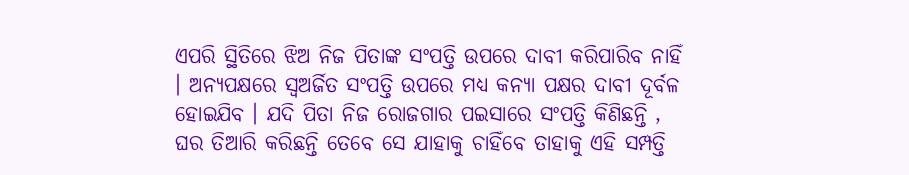ଏପରି ସ୍ଥିତିରେ ଝିଅ ନିଜ ପିତାଙ୍କ ସଂପତ୍ତି ଉପରେ ଦାବୀ କରିପାରିବ ନାହିଁ । ଅନ୍ୟପକ୍ଷରେ ସ୍ୱଅର୍ଜିତ ସଂପତ୍ତି ଉପରେ ମଧ୍ୟ କନ୍ୟା ପକ୍ଷର ଦାବୀ ଦୂର୍ବଳ ହୋଇଯିବ । ଯଦି ପିତା ନିଜ ରୋଜଗାର ପଇସାରେ ସଂପତ୍ତି କିଣିଛନ୍ତି , ଘର ତିଆରି କରିଛନ୍ତି ତେବେ ସେ ଯାହାକୁ ଚାହିଁବେ ତାହାକୁ ଏହି ସମ୍ପତ୍ତି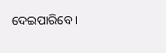ଦେଇପାରିବେ ।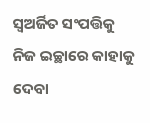ସ୍ୱଅର୍ଜିତ ସଂପତ୍ତିକୁ ନିଜ ଇଚ୍ଛାରେ କାହାକୁ ଦେବା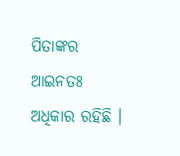ପିତାଙ୍କର ଆଇନତଃ ଅଧିକାର ରହିଛି ।